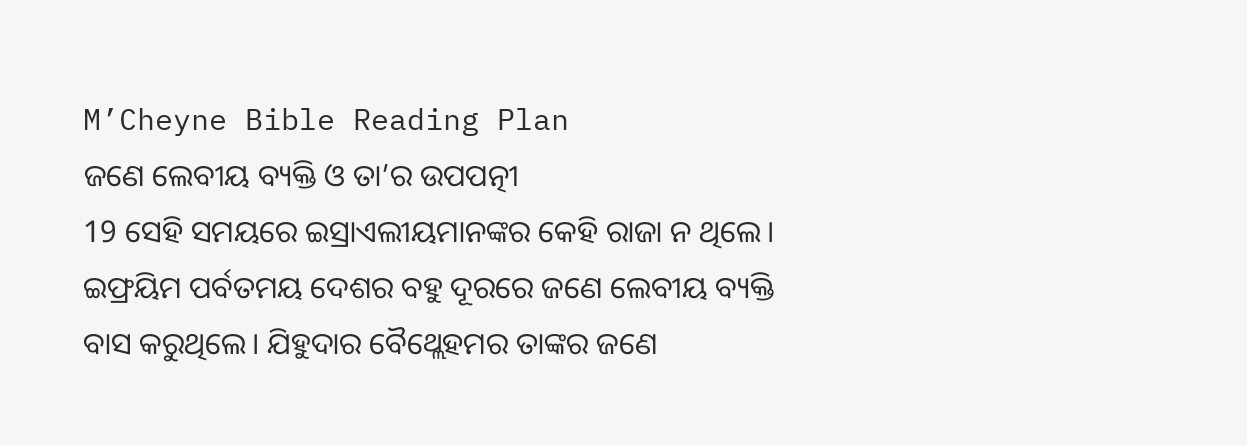M’Cheyne Bible Reading Plan
ଜଣେ ଲେବୀୟ ବ୍ୟକ୍ତି ଓ ତା’ର ଉପପତ୍ନୀ
19 ସେହି ସମୟରେ ଇସ୍ରାଏଲୀୟମାନଙ୍କର କେହି ରାଜା ନ ଥିଲେ।
ଇଫ୍ରୟିମ ପର୍ବତମୟ ଦେଶର ବହୁ ଦୂରରେ ଜଣେ ଲେବୀୟ ବ୍ୟକ୍ତି ବାସ କରୁଥିଲେ। ଯିହୁଦାର ବୈଥ୍ଲେହମର ତାଙ୍କର ଜଣେ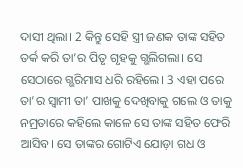ଦାସୀ ଥିଲା। 2 କିନ୍ତୁ ସେହି ସ୍ତ୍ରୀ ଜଣକ ତାଙ୍କ ସହିତ ତର୍କ କରି ତା’ର ପିତୃ ଗୃହକୁ ଗ୍ଭଲିଗଲା। ସେ ସେଠାରେ ଗ୍ଭରିମାସ ଧରି ରହିଲେ। 3 ଏହା ପରେ ତା’ର ସ୍ୱାମୀ ତା’ ପାଖକୁ ଦେଖିବାକୁ ଗଲେ ଓ ତାକୁ ନମ୍ରତାରେ କହିଲେ କାଳେ ସେ ତାଙ୍କ ସହିତ ଫେରି ଆସିବ। ସେ ତାଙ୍କର ଗୋଟିଏ ଯୋଡ଼ା ଗଧ ଓ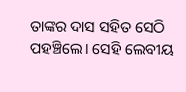ତାଙ୍କର ଦାସ ସହିତ ସେଠି ପହଞ୍ଚିଲେ। ସେହି ଲେବୀୟ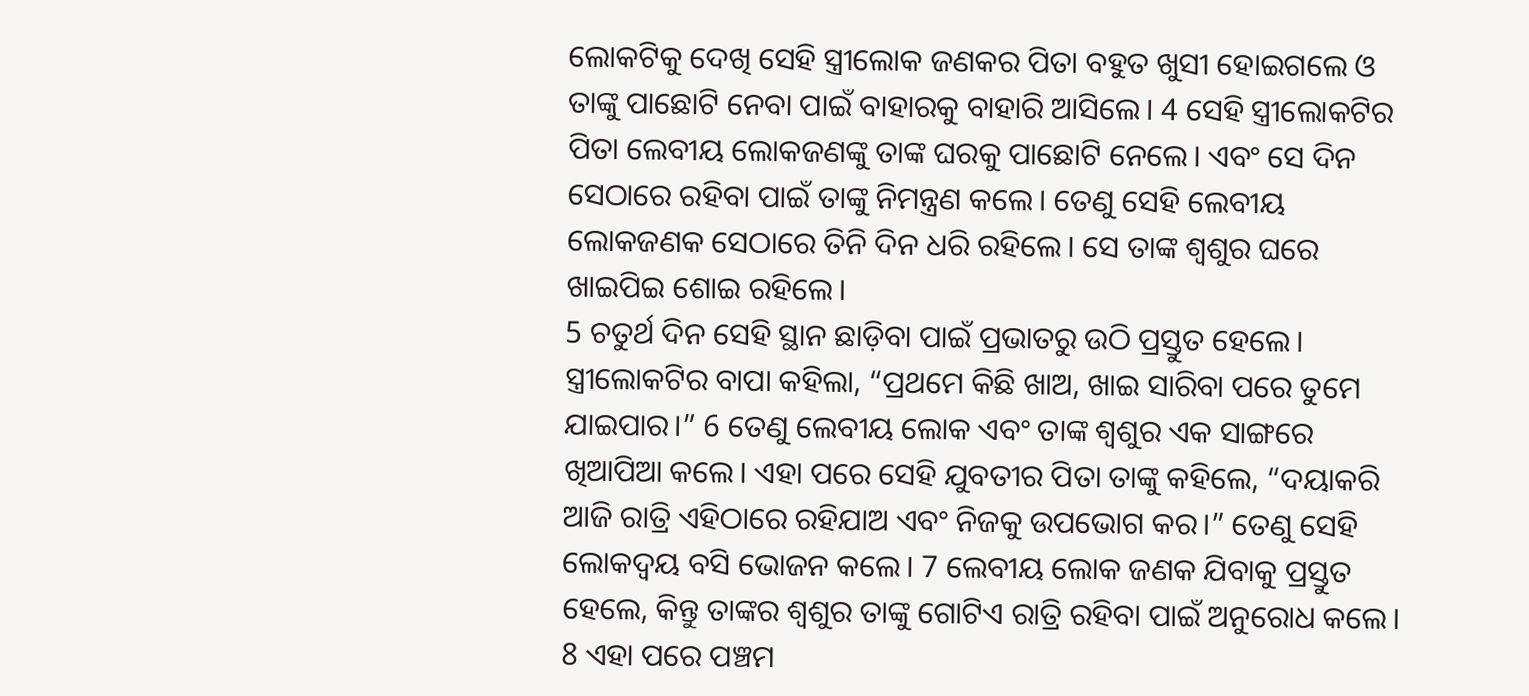ଲୋକଟିକୁ ଦେଖି ସେହି ସ୍ତ୍ରୀଲୋକ ଜଣକର ପିତା ବହୁତ ଖୁସୀ ହୋଇଗଲେ ଓ ତାଙ୍କୁ ପାଛୋଟି ନେବା ପାଇଁ ବାହାରକୁ ବାହାରି ଆସିଲେ। 4 ସେହି ସ୍ତ୍ରୀଲୋକଟିର ପିତା ଲେବୀୟ ଲୋକଜଣଙ୍କୁ ତାଙ୍କ ଘରକୁ ପାଛୋଟି ନେଲେ। ଏବଂ ସେ ଦିନ ସେଠାରେ ରହିବା ପାଇଁ ତାଙ୍କୁ ନିମନ୍ତ୍ରଣ କଲେ। ତେଣୁ ସେହି ଲେବୀୟ ଲୋକଜଣକ ସେଠାରେ ତିନି ଦିନ ଧରି ରହିଲେ। ସେ ତାଙ୍କ ଶ୍ୱଶୁର ଘରେ ଖାଇପିଇ ଶୋଇ ରହିଲେ।
5 ଚତୁର୍ଥ ଦିନ ସେହି ସ୍ଥାନ ଛାଡ଼ିବା ପାଇଁ ପ୍ରଭାତରୁ ଉଠି ପ୍ରସ୍ତୁତ ହେଲେ। ସ୍ତ୍ରୀଲୋକଟିର ବାପା କହିଲା, “ପ୍ରଥମେ କିଛି ଖାଅ, ଖାଇ ସାରିବା ପରେ ତୁମେ ଯାଇପାର।” 6 ତେଣୁ ଲେବୀୟ ଲୋକ ଏବଂ ତାଙ୍କ ଶ୍ୱଶୁର ଏକ ସାଙ୍ଗରେ ଖିଆପିଆ କଲେ। ଏହା ପରେ ସେହି ଯୁବତୀର ପିତା ତାଙ୍କୁ କହିଲେ, “ଦୟାକରି ଆଜି ରାତ୍ରି ଏହିଠାରେ ରହିଯାଅ ଏବଂ ନିଜକୁ ଉପଭୋଗ କର।” ତେଣୁ ସେହି ଲୋକଦ୍ୱୟ ବସି ଭୋଜନ କଲେ। 7 ଲେବୀୟ ଲୋକ ଜଣକ ଯିବାକୁ ପ୍ରସ୍ତୁତ ହେଲେ, କିନ୍ତୁ ତାଙ୍କର ଶ୍ୱଶୁର ତାଙ୍କୁ ଗୋଟିଏ ରାତ୍ରି ରହିବା ପାଇଁ ଅନୁରୋଧ କଲେ।
8 ଏହା ପରେ ପଞ୍ଚମ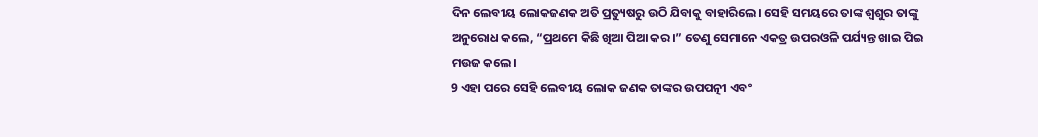ଦିନ ଲେବୀୟ ଲୋକଜଣକ ଅତି ପ୍ରତ୍ୟୁଷରୁ ଉଠି ଯିବାକୁ ବାହାରିଲେ। ସେହି ସମୟରେ ତାଙ୍କ ଶ୍ୱଶୁର ତାଙ୍କୁ ଅନୁରୋଧ କଲେ, “ପ୍ରଥମେ କିଛି ଖିଆ ପିଆ କର।” ତେଣୁ ସେମାନେ ଏକତ୍ର ଉପରଓଳି ପର୍ଯ୍ୟନ୍ତ ଖାଇ ପିଇ ମଉଜ କଲେ।
9 ଏହା ପରେ ସେହି ଲେବୀୟ ଲୋକ ଜଣକ ତାଙ୍କର ଉପପତ୍ନୀ ଏବଂ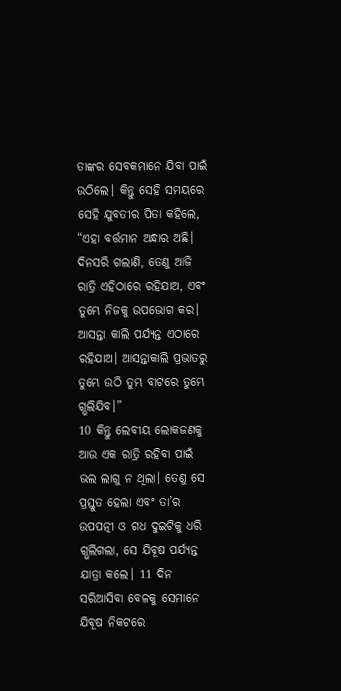ତାଙ୍କର ସେବକମାନେ ଯିବା ପାଇଁ ଉଠିଲେ। କିନ୍ତୁ ସେହି ସମୟରେ ସେହି ଯୁବତୀର ପିତା କହିଲେ, “ଏହା ବର୍ତ୍ତମାନ ଅନ୍ଧାର ଅଛି। ଦିନସରି ଗଲାଣି, ତେଣୁ ଆଜି ରାତ୍ରି ଏହିଠାରେ ରହିଯାଅ, ଏବଂ ତୁମ୍ଭେ ନିଜକୁ ଉପଭୋଗ କର। ଆସନ୍ତା କାଲି ପର୍ଯ୍ୟନ୍ତ ଏଠାରେ ରହିଯାଅ। ଆସନ୍ତାକାଲି ପ୍ରଭାତରୁ ତୁମ୍ଭେ ଉଠି ତୁମ୍ଭ ବାଟରେ ତୁମ୍ଭେ ଗ୍ଭଲିଯିବ।”
10 କିନ୍ତୁ ଲେବୀୟ ଲୋକଜଣକୁ ଆଉ ଏକ ରାତ୍ରି ରହିବା ପାଇଁ ଭଲ ଲାଗୁ ନ ଥିଲା। ତେଣୁ ସେ ପ୍ରସ୍ତୁତ ହେଲା ଏବଂ ତା’ର ଉପପତ୍ନୀ ଓ ଗଧ ଦୁଇଟିକୁ ଧରି ଗ୍ଭଲିଗଲା, ସେ ଯିବୂଷ ପର୍ଯ୍ୟନ୍ତ ଯାତ୍ରା କଲେ। 11 ଦିନ ସରିଆସିବା ବେଳକୁ ସେମାନେ ଯିବୂଷ ନିକଟରେ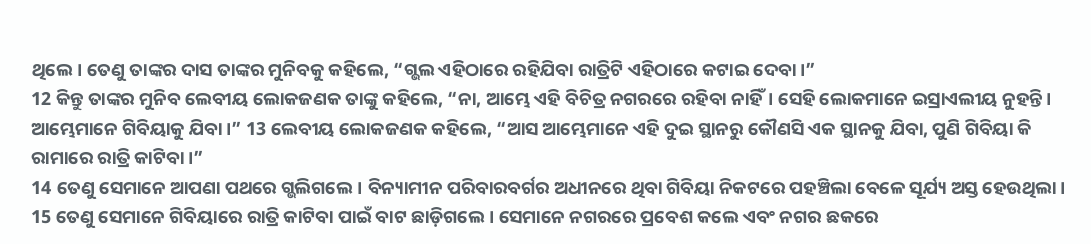ଥିଲେ। ତେଣୁ ତାଙ୍କର ଦାସ ତାଙ୍କର ମୁନିବକୁ କହିଲେ, “ଗ୍ଭଲ ଏହିଠାରେ ରହିଯିବା ରାତ୍ରିଟି ଏହିଠାରେ କଟାଇ ଦେବା।”
12 କିନ୍ତୁ ତାଙ୍କର ମୁନିବ ଲେବୀୟ ଲୋକଜଣକ ତାଙ୍କୁ କହିଲେ, “ନା, ଆମ୍ଭେ ଏହି ବିଚିତ୍ର ନଗରରେ ରହିବା ନାହିଁ। ସେହି ଲୋକମାନେ ଇସ୍ରାଏଲୀୟ ନୁହନ୍ତି। ଆମ୍ଭେମାନେ ଗିବିୟାକୁ ଯିବା।” 13 ଲେବୀୟ ଲୋକଜଣକ କହିଲେ, “ଆସ ଆମ୍ଭେମାନେ ଏହି ଦୁଇ ସ୍ଥାନରୁ କୌଣସି ଏକ ସ୍ଥାନକୁ ଯିବା, ପୁଣି ଗିବିୟା କି ରାମାରେ ରାତ୍ରି କାଟିବା।”
14 ତେଣୁ ସେମାନେ ଆପଣା ପଥରେ ଗ୍ଭଲିଗଲେ। ବିନ୍ୟାମୀନ ପରିବାରବର୍ଗର ଅଧୀନରେ ଥିବା ଗିବିୟା ନିକଟରେ ପହଞ୍ଚିଲା ବେଳେ ସୂର୍ଯ୍ୟ ଅସ୍ତ ହେଉଥିଲା। 15 ତେଣୁ ସେମାନେ ଗିବିୟାରେ ରାତ୍ରି କାଟିବା ପାଇଁ ବାଟ ଛାଡ଼ିଗଲେ। ସେମାନେ ନଗରରେ ପ୍ରବେଶ କଲେ ଏବଂ ନଗର ଛକରେ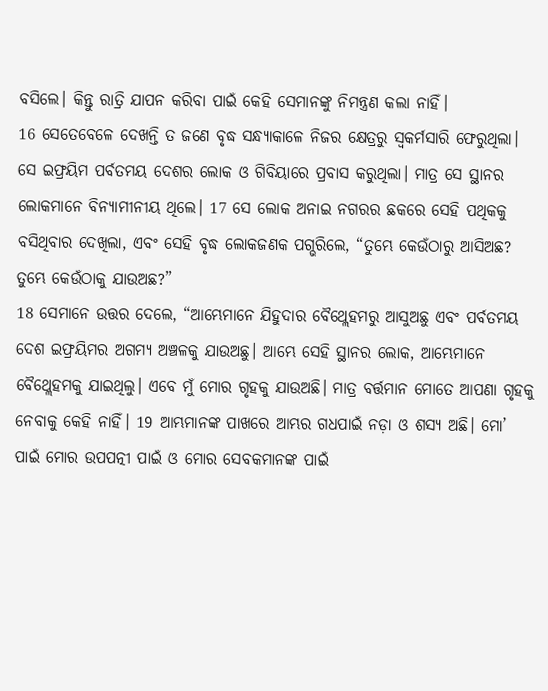ବସିଲେ। କିନ୍ତୁ ରାତ୍ରି ଯାପନ କରିବା ପାଇଁ କେହି ସେମାନଙ୍କୁ ନିମନ୍ତ୍ରଣ କଲା ନାହିଁ।
16 ସେତେବେଳେ ଦେଖନ୍ତି ତ ଜଣେ ବୃଦ୍ଧ ସନ୍ଧ୍ୟାକାଳେ ନିଜର କ୍ଷେତ୍ରରୁ ସ୍ୱକର୍ମସାରି ଫେରୁଥିଲା। ସେ ଇଫ୍ରୟିମ ପର୍ବତମୟ ଦେଶର ଲୋକ ଓ ଗିବିୟାରେ ପ୍ରବାସ କରୁଥିଲା। ମାତ୍ର ସେ ସ୍ଥାନର ଲୋକମାନେ ବିନ୍ୟାମୀନୀୟ ଥିଲେ। 17 ସେ ଲୋକ ଅନାଇ ନଗରର ଛକରେ ସେହି ପଥିକକୁ ବସିଥିବାର ଦେଖିଲା, ଏବଂ ସେହି ବୃଦ୍ଧ ଲୋକଜଣକ ପଗ୍ଭରିଲେ, “ତୁମ୍ଭେ କେଉଁଠାରୁ ଆସିଅଛ? ତୁମ୍ଭେ କେଉଁଠାକୁ ଯାଉଅଛ?”
18 ସେମାନେ ଉତ୍ତର ଦେଲେ, “ଆମ୍ଭେମାନେ ଯିହୁଦାର ବୈଥ୍ଲେହମରୁ ଆସୁଅଛୁ ଏବଂ ପର୍ବତମୟ ଦେଶ ଇଫ୍ରୟିମର ଅଗମ୍ୟ ଅଞ୍ଚଳକୁ ଯାଉଅଛୁ। ଆମ୍ଭେ ସେହି ସ୍ଥାନର ଲୋକ, ଆମ୍ଭେମାନେ ବୈଥ୍ଲେହମକୁ ଯାଇଥିଲୁ। ଏବେ ମୁଁ ମୋର ଗୃହକୁ ଯାଉଅଛି। ମାତ୍ର ବର୍ତ୍ତମାନ ମୋତେ ଆପଣା ଗୃହକୁ ନେବାକୁ କେହି ନାହିଁ। 19 ଆମ୍ଭମାନଙ୍କ ପାଖରେ ଆମ୍ଭର ଗଧପାଇଁ ନଡ଼ା ଓ ଶସ୍ୟ ଅଛି। ମୋ’ ପାଇଁ ମୋର ଉପପତ୍ନୀ ପାଇଁ ଓ ମୋର ସେବକମାନଙ୍କ ପାଇଁ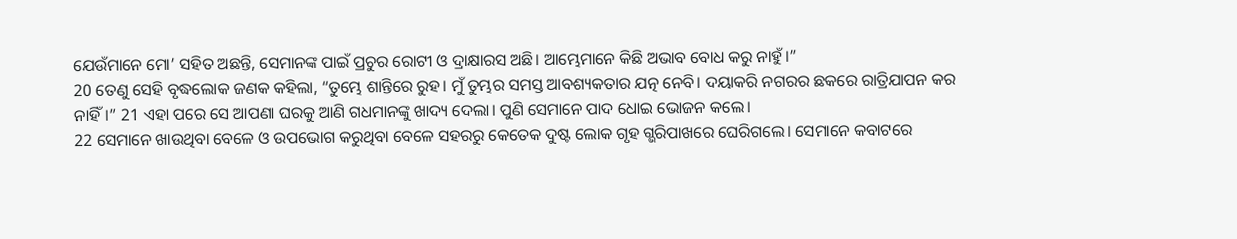ଯେଉଁମାନେ ମୋ’ ସହିତ ଅଛନ୍ତି, ସେମାନଙ୍କ ପାଇଁ ପ୍ରଚୁର ରୋଟୀ ଓ ଦ୍ରାକ୍ଷାରସ ଅଛି। ଆମ୍ଭେମାନେ କିଛି ଅଭାବ ବୋଧ କରୁ ନାହୁଁ।”
20 ତେଣୁ ସେହି ବୃଦ୍ଧଲୋକ ଜଣକ କହିଲା, “ତୁମ୍ଭେ ଶାନ୍ତିରେ ରୁହ। ମୁଁ ତୁମ୍ଭର ସମସ୍ତ ଆବଶ୍ୟକତାର ଯତ୍ନ ନେବି। ଦୟାକରି ନଗରର ଛକରେ ରାତ୍ରିଯାପନ କର ନାହିଁ।” 21 ଏହା ପରେ ସେ ଆପଣା ଘରକୁ ଆଣି ଗଧମାନଙ୍କୁ ଖାଦ୍ୟ ଦେଲା। ପୁଣି ସେମାନେ ପାଦ ଧୋଇ ଭୋଜନ କଲେ।
22 ସେମାନେ ଖାଉଥିବା ବେଳେ ଓ ଉପଭୋଗ କରୁଥିବା ବେଳେ ସହରରୁ କେତେକ ଦୁଷ୍ଟ ଲୋକ ଗୃହ ଗ୍ଭରିପାଖରେ ଘେରିଗଲେ। ସେମାନେ କବାଟରେ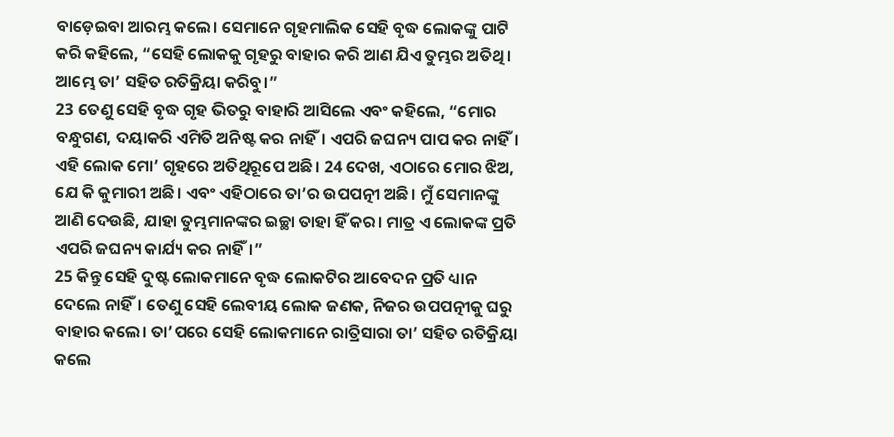ବାଡ଼େଇବା ଆରମ୍ଭ କଲେ। ସେମାନେ ଗୃହମାଲିକ ସେହି ବୃଦ୍ଧ ଲୋକଙ୍କୁ ପାଟି କରି କହିଲେ, “ସେହି ଲୋକକୁ ଗୃହରୁ ବାହାର କରି ଆଣ ଯିଏ ତୁମ୍ଭର ଅତିଥି। ଆମ୍ଭେ ତା’ ସହିତ ରତିକ୍ରିୟା କରିବୁ।”
23 ତେଣୁ ସେହି ବୃଦ୍ଧ ଗୃହ ଭିତରୁ ବାହାରି ଆସିଲେ ଏବଂ କହିଲେ, “ମୋର ବନ୍ଧୁଗଣ, ଦୟାକରି ଏମିତି ଅନିଷ୍ଟ କର ନାହିଁ। ଏପରି ଜଘନ୍ୟ ପାପ କର ନାହିଁ। ଏହି ଲୋକ ମୋ’ ଗୃହରେ ଅତିଥିରୂପେ ଅଛି। 24 ଦେଖ, ଏଠାରେ ମୋର ଝିଅ, ଯେ କି କୁମାରୀ ଅଛି। ଏବଂ ଏହିଠାରେ ତା’ର ଉପପତ୍ନୀ ଅଛି। ମୁଁ ସେମାନଙ୍କୁ ଆଣି ଦେଉଛି, ଯାହା ତୁମ୍ଭମାନଙ୍କର ଇଚ୍ଛା ତାହା ହିଁ କର। ମାତ୍ର ଏ ଲୋକଙ୍କ ପ୍ରତି ଏପରି ଜଘନ୍ୟ କାର୍ଯ୍ୟ କର ନାହିଁ।”
25 କିନ୍ତୁ ସେହି ଦୁଷ୍ଟ ଲୋକମାନେ ବୃଦ୍ଧ ଲୋକଟିର ଆବେଦନ ପ୍ରତି ଧ୍ୟାନ ଦେଲେ ନାହିଁ। ତେଣୁ ସେହି ଲେବୀୟ ଲୋକ ଜଣକ, ନିଜର ଉପପତ୍ନୀକୁ ଘରୁ ବାହାର କଲେ। ତା’ପରେ ସେହି ଲୋକମାନେ ରାତ୍ରିସାରା ତା’ ସହିତ ରତିକ୍ରିୟା କଲେ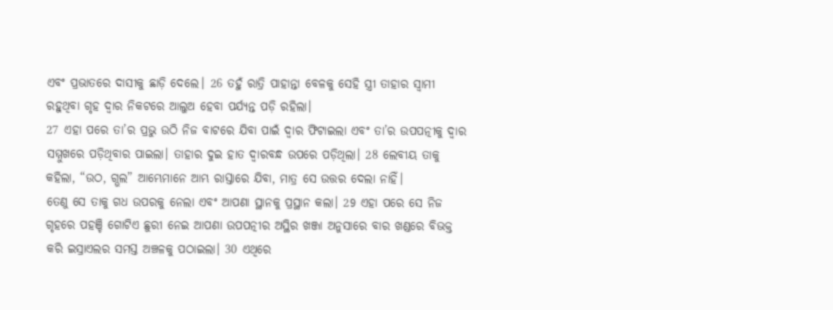ଏବଂ ପ୍ରଭାତରେ ଦାସୀକୁ ଛାଡ଼ି ଦେଲେ। 26 ତହୁଁ ରାତ୍ରି ପାହାନ୍ତା ବେଳକୁ ସେହି ସ୍ତ୍ରୀ ତାହାର ସ୍ୱାମୀ ରହୁଥିବା ଗୃହ ଦ୍ୱାର ନିକଟରେ ଆଲୁଅ ହେବା ପର୍ଯ୍ୟନ୍ତ ପଡ଼ି ରହିଲା।
27 ଏହା ପରେ ତା’ର ପ୍ରଭୁ ଉଠି ନିଜ ବାଟରେ ଯିବା ପାଇଁ ଦ୍ୱାର ଫିଟାଇଲା ଏବଂ ତା’ର ଉପପତ୍ନୀକୁ ଦ୍ୱାର ସମ୍ମୁଖରେ ପଡ଼ିଥିବାର ପାଇଲା। ତାହାର ଦୁଇ ହାତ ଦ୍ୱାରବନ୍ଧ ଉପରେ ପଡ଼ିଥିଲା। 28 ଲେବୀୟ ତାକୁ କହିଲା, “ଉଠ, ଗ୍ଭଲ” ଆମ୍ଭେମାନେ ଆମ୍ଭ ରାସ୍ତାରେ ଯିବା, ମାତ୍ର ସେ ଉତ୍ତର ଦେଲା ନାହିଁ।
ତେଣୁ ସେ ତାକୁ ଗଧ ଉପରକୁ ନେଲା ଏବଂ ଆପଣା ସ୍ଥାନକୁ ପ୍ରସ୍ଥାନ କଲା। 29 ଏହା ପରେ ସେ ନିଜ ଗୃହରେ ପହଞ୍ଚି ଗୋଟିଏ ଛୁରୀ ନେଇ ଆପଣା ଉପପତ୍ନୀର ଅସ୍ଥିର ଖଞ୍ଜା ଅନୁସାରେ ବାର ଖଣ୍ଡରେ ବିଭକ୍ତ କରି ଇସ୍ରାଏଲର ସମସ୍ତ ଅଞ୍ଚଳକୁ ପଠାଇଲା। 30 ଏଥିରେ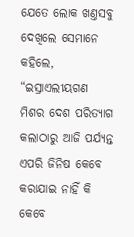ଯେତେ ଲୋକ ଖଣ୍ତସବୁ ଦେଖିଲେ ସେମାନେ କହିଲେ, “ଇସ୍ରାଏଲୀୟଗଣ ମିଶର ଦେଶ ପରିତ୍ୟାଗ କଲାଠାରୁ ଆଜି ପର୍ଯ୍ୟନ୍ତ ଏପରି ଜିନିଷ କେବେ କରାଯାଇ ନାହିଁ କି କେବେ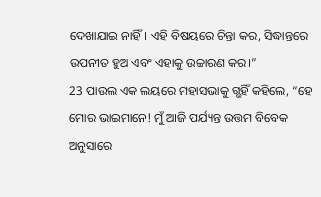ଦେଖାଯାଇ ନାହିଁ। ଏହି ବିଷୟରେ ଚିନ୍ତା କର, ସିଦ୍ଧାନ୍ତରେ ଉପନୀତ ହୁଅ ଏବଂ ଏହାକୁ ଉଚ୍ଚାରଣ କର।”
23 ପାଉଲ ଏକ ଲୟରେ ମହାସଭାକୁ ଗ୍ଭହିଁ କହିଲେ, “ହେ ମୋର ଭାଇମାନେ! ମୁଁ ଆଜି ପର୍ଯ୍ୟନ୍ତ ଉତ୍ତମ ବିବେକ ଅନୁସାରେ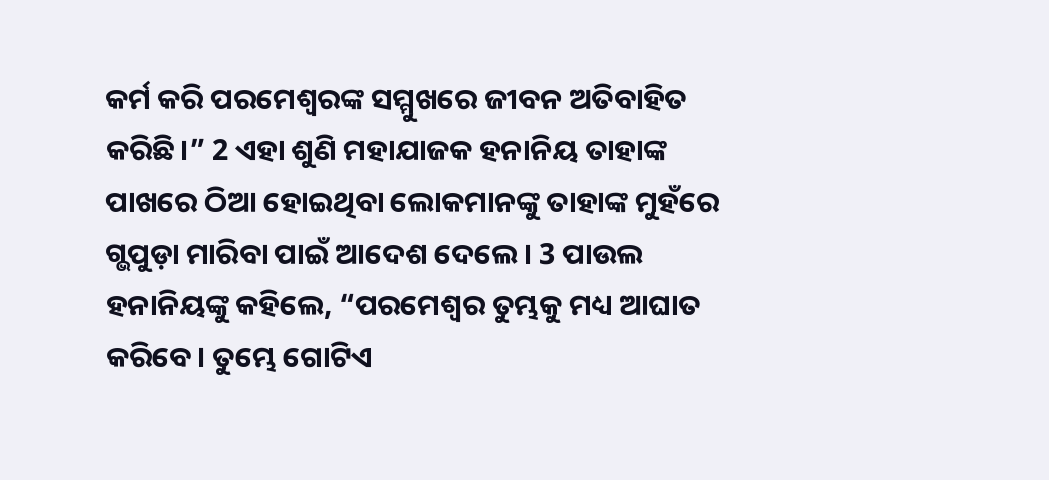କର୍ମ କରି ପରମେଶ୍ୱରଙ୍କ ସମ୍ମୁଖରେ ଜୀବନ ଅତିବାହିତ କରିଛି।” 2 ଏହା ଶୁଣି ମହାଯାଜକ ହନାନିୟ ତାହାଙ୍କ ପାଖରେ ଠିଆ ହୋଇଥିବା ଲୋକମାନଙ୍କୁ ତାହାଙ୍କ ମୁହଁରେ ଗ୍ଭପୁଡ଼ା ମାରିବା ପାଇଁ ଆଦେଶ ଦେଲେ। 3 ପାଉଲ ହନାନିୟଙ୍କୁ କହିଲେ, “ପରମେଶ୍ୱର ତୁମ୍ଭକୁ ମଧ୍ୟ ଆଘାତ କରିବେ। ତୁମ୍ଭେ ଗୋଟିଏ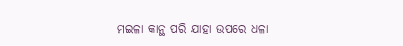ମଇଳା କାନ୍ଥ ପରି ଯାହା ଉପରେ ଧଳା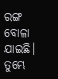ରଙ୍ଗ ବୋଳା ଯାଇଛି। ତୁମ୍ଭେ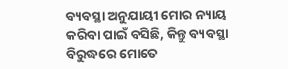ବ୍ୟବସ୍ଥା ଅନୁଯାୟୀ ମୋର ନ୍ୟାୟ କରିବା ପାଇଁ ବସିଛି, କିନ୍ତୁ ବ୍ୟବସ୍ଥା ବିରୁଦ୍ଧରେ ମୋତେ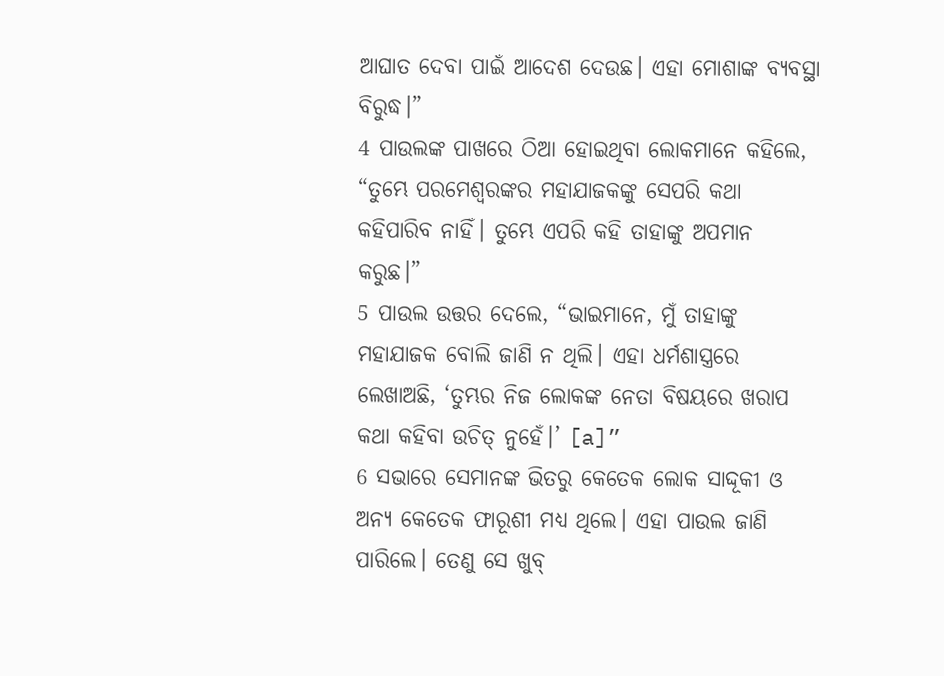ଆଘାତ ଦେବା ପାଇଁ ଆଦେଶ ଦେଉଛ। ଏହା ମୋଶାଙ୍କ ବ୍ୟବସ୍ଥା ବିରୁଦ୍ଧ।”
4 ପାଉଲଙ୍କ ପାଖରେ ଠିଆ ହୋଇଥିବା ଲୋକମାନେ କହିଲେ, “ତୁମ୍ଭେ ପରମେଶ୍ୱରଙ୍କର ମହାଯାଜକଙ୍କୁ ସେପରି କଥା କହିପାରିବ ନାହିଁ। ତୁମ୍ଭେ ଏପରି କହି ତାହାଙ୍କୁ ଅପମାନ କରୁଛ।”
5 ପାଉଲ ଉତ୍ତର ଦେଲେ, “ଭାଇମାନେ, ମୁଁ ତାହାଙ୍କୁ ମହାଯାଜକ ବୋଲି ଜାଣି ନ ଥିଲି। ଏହା ଧର୍ମଶାସ୍ତ୍ରରେ ଲେଖାଅଛି, ‘ତୁମ୍ଭର ନିଜ ଲୋକଙ୍କ ନେତା ବିଷୟରେ ଖରାପ କଥା କହିବା ଉଚିତ୍ ନୁହେଁ।’ [a]”
6 ସଭାରେ ସେମାନଙ୍କ ଭିତରୁ କେତେକ ଲୋକ ସାଦ୍ଦୂକୀ ଓ ଅନ୍ୟ କେତେକ ଫାରୂଶୀ ମଧ୍ୟ ଥିଲେ। ଏହା ପାଉଲ ଜାଣି ପାରିଲେ। ତେଣୁ ସେ ଖୁବ୍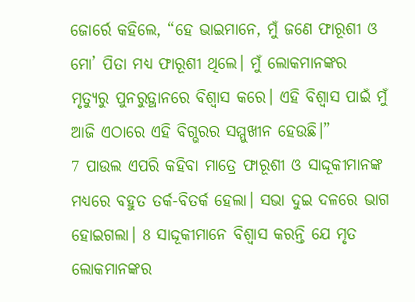ଜୋର୍ରେ କହିଲେ, “ହେ ଭାଇମାନେ, ମୁଁ ଜଣେ ଫାରୂଶୀ ଓ ମୋ’ ପିତା ମଧ୍ୟ ଫାରୂଶୀ ଥିଲେ। ମୁଁ ଲୋକମାନଙ୍କର ମୃତ୍ୟୁରୁ ପୁନରୁତ୍ଥାନରେ ବିଶ୍ୱାସ କରେ। ଏହି ବିଶ୍ୱାସ ପାଇଁ ମୁଁ ଆଜି ଏଠାରେ ଏହି ବିଗ୍ଭରର ସମ୍ମୁଖୀନ ହେଉଛି।”
7 ପାଉଲ ଏପରି କହିବା ମାତ୍ରେ ଫାରୂଶୀ ଓ ସାଦ୍ଦୂକୀମାନଙ୍କ ମଧ୍ୟରେ ବହୁତ ତର୍କ-ବିତର୍କ ହେଲା। ସଭା ଦୁଇ ଦଳରେ ଭାଗ ହୋଇଗଲା। 8 ସାଦ୍ଦୂକୀମାନେ ବିଶ୍ୱାସ କରନ୍ତି ଯେ ମୃତ ଲୋକମାନଙ୍କର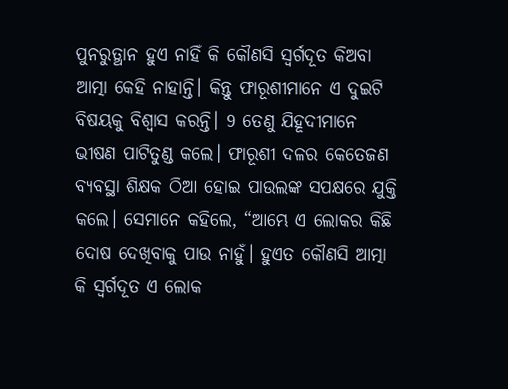ପୁନରୁତ୍ଥାନ ହୁଏ ନାହିଁ କି କୌଣସି ସ୍ୱର୍ଗଦୂତ କିଅବା ଆତ୍ମା କେହି ନାହାନ୍ତି। କିନ୍ତୁ ଫାରୂଶୀମାନେ ଏ ଦୁଇଟି ବିଷୟକୁ ବିଶ୍ୱାସ କରନ୍ତି। 9 ତେଣୁ ଯିହୂଦୀମାନେ ଭୀଷଣ ପାଟିତୁଣ୍ଡ କଲେ। ଫାରୂଶୀ ଦଳର କେତେଜଣ ବ୍ୟବସ୍ଥା ଶିକ୍ଷକ ଠିଆ ହୋଇ ପାଉଲଙ୍କ ସପକ୍ଷରେ ଯୁକ୍ତି କଲେ। ସେମାନେ କହିଲେ, “ଆମ୍ଭେ ଏ ଲୋକର କିଛି ଦୋଷ ଦେଖିବାକୁ ପାଉ ନାହୁଁ। ହୁଏତ କୌଣସି ଆତ୍ମା କି ସ୍ୱର୍ଗଦୂତ ଏ ଲୋକ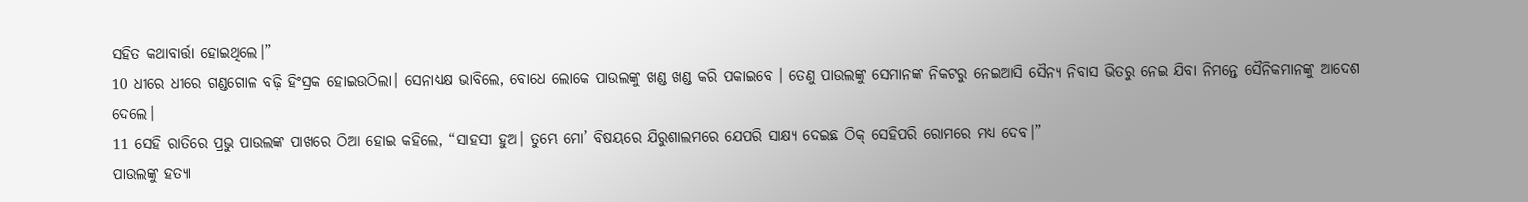ସହିତ କଥାବାର୍ତ୍ତା ହୋଇଥିଲେ।”
10 ଧୀରେ ଧୀରେ ଗଣ୍ଡଗୋଳ ବଢ଼ି ହିଂସ୍ରକ ହୋଇଉଠିଲା। ସେନାଧ୍ୟକ୍ଷ ଭାବିଲେ, ବୋଧେ ଲୋକେ ପାଉଲଙ୍କୁ ଖଣ୍ଡ ଖଣ୍ଡ କରି ପକାଇବେ । ତେଣୁ ପାଉଲଙ୍କୁ ସେମାନଙ୍କ ନିକଟରୁ ନେଇଆସି ସୈନ୍ୟ ନିବାସ ଭିତରୁ ନେଇ ଯିବା ନିମନ୍ତେ ସୈନିକମାନଙ୍କୁ ଆଦେଶ ଦେଲେ।
11 ସେହି ରାତିରେ ପ୍ରଭୁ ପାଉଲଙ୍କ ପାଖରେ ଠିଆ ହୋଇ କହିଲେ, “ସାହସୀ ହୁଅ। ତୁମ୍ଭେ ମୋ’ ବିଷୟରେ ଯିରୁଶାଲମରେ ଯେପରି ସାକ୍ଷ୍ୟ ଦେଇଛ ଠିକ୍ ସେହିପରି ରୋମରେ ମଧ୍ୟ ଦେବ।”
ପାଉଲଙ୍କୁ ହତ୍ୟା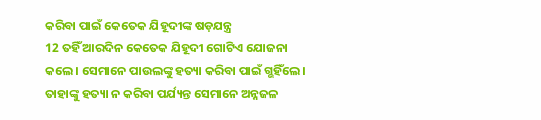କରିବା ପାଇଁ କେତେକ ଯିହୂଦୀଙ୍କ ଷଡ଼ଯନ୍ତ୍ର
12 ତହିଁ ଆରଦିନ କେତେକ ଯିହୂଦୀ ଗୋଟିଏ ଯୋଜନା କଲେ। ସେମାନେ ପାଉଲଙ୍କୁ ହତ୍ୟା କରିବା ପାଇଁ ଗ୍ଭହିଁଲେ। ତାହାଙ୍କୁ ହତ୍ୟା ନ କରିବା ପର୍ଯ୍ୟନ୍ତ ସେମାନେ ଅନ୍ନଜଳ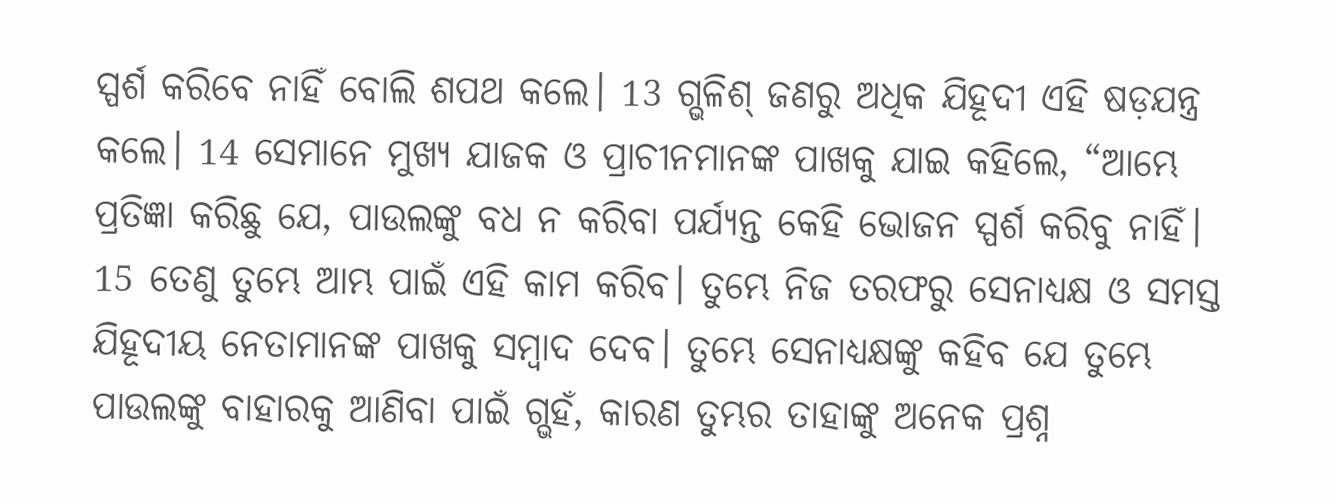ସ୍ପର୍ଶ କରିବେ ନାହିଁ ବୋଲି ଶପଥ କଲେ। 13 ଗ୍ଭଳିଶ୍ ଜଣରୁ ଅଧିକ ଯିହୂଦୀ ଏହି ଷଡ଼ଯନ୍ତ୍ର କଲେ। 14 ସେମାନେ ମୁଖ୍ୟ ଯାଜକ ଓ ପ୍ରାଚୀନମାନଙ୍କ ପାଖକୁ ଯାଇ କହିଲେ, “ଆମ୍ଭେ ପ୍ରତିଜ୍ଞା କରିଛୁ ଯେ, ପାଉଲଙ୍କୁ ବଧ ନ କରିବା ପର୍ଯ୍ୟନ୍ତ କେହି ଭୋଜନ ସ୍ପର୍ଶ କରିବୁ ନାହିଁ। 15 ତେଣୁ ତୁମ୍ଭେ ଆମ୍ଭ ପାଇଁ ଏହି କାମ କରିବ। ତୁମ୍ଭେ ନିଜ ତରଫରୁ ସେନାଧ୍ୟକ୍ଷ ଓ ସମସ୍ତ ଯିହୂଦୀୟ ନେତାମାନଙ୍କ ପାଖକୁ ସମ୍ବାଦ ଦେବ। ତୁମ୍ଭେ ସେନାଧ୍ୟକ୍ଷଙ୍କୁ କହିବ ଯେ ତୁମ୍ଭେ ପାଉଲଙ୍କୁ ବାହାରକୁ ଆଣିବା ପାଇଁ ଗ୍ଭହଁ, କାରଣ ତୁମ୍ଭର ତାହାଙ୍କୁ ଅନେକ ପ୍ରଶ୍ନ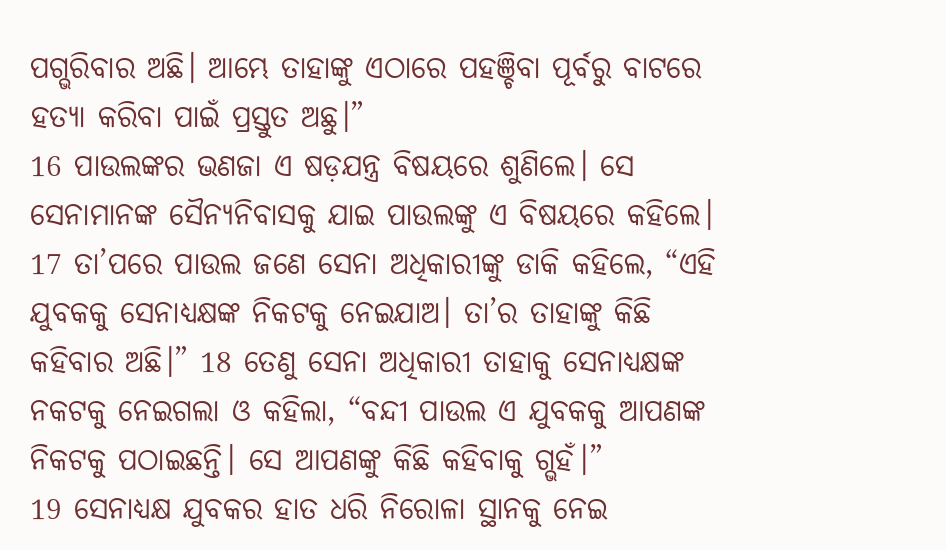ପଗ୍ଭରିବାର ଅଛି। ଆମ୍ଭେ ତାହାଙ୍କୁ ଏଠାରେ ପହଞ୍ଚିବା ପୂର୍ବରୁ ବାଟରେ ହତ୍ୟା କରିବା ପାଇଁ ପ୍ରସ୍ତୁତ ଅଛୁ।”
16 ପାଉଲଙ୍କର ଭଣଜା ଏ ଷଡ଼ଯନ୍ତ୍ର ବିଷୟରେ ଶୁଣିଲେ। ସେ ସେନାମାନଙ୍କ ସୈନ୍ୟନିବାସକୁ ଯାଇ ପାଉଲଙ୍କୁ ଏ ବିଷୟରେ କହିଲେ। 17 ତା’ପରେ ପାଉଲ ଜଣେ ସେନା ଅଧିକାରୀଙ୍କୁ ଡାକି କହିଲେ, “ଏହି ଯୁବକକୁ ସେନାଧ୍ୟକ୍ଷଙ୍କ ନିକଟକୁ ନେଇଯାଅ। ତା’ର ତାହାଙ୍କୁ କିଛି କହିବାର ଅଛି।” 18 ତେଣୁ ସେନା ଅଧିକାରୀ ତାହାକୁ ସେନାଧ୍ୟକ୍ଷଙ୍କ ନକଟକୁ ନେଇଗଲା ଓ କହିଲା, “ବନ୍ଦୀ ପାଉଲ ଏ ଯୁବକକୁ ଆପଣଙ୍କ ନିକଟକୁ ପଠାଇଛନ୍ତି। ସେ ଆପଣଙ୍କୁ କିଛି କହିବାକୁ ଗ୍ଭହଁ।”
19 ସେନାଧ୍ୟକ୍ଷ ଯୁବକର ହାତ ଧରି ନିରୋଳା ସ୍ଥାନକୁ ନେଇ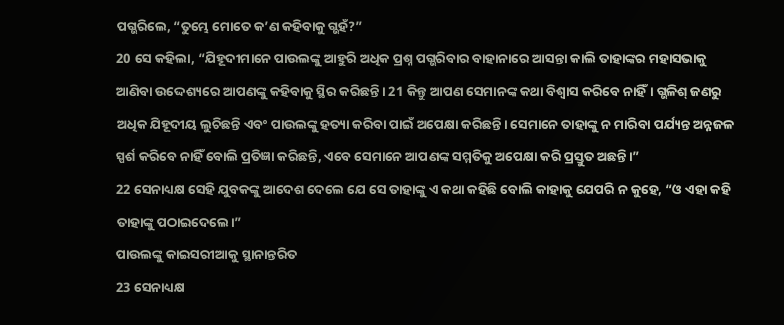ପଗ୍ଭରିଲେ, “ତୁମ୍ଭେ ମୋତେ କ’ଣ କହିବାକୁ ଗ୍ଭହଁ?”
20 ସେ କହିଲା, “ଯିହୂଦୀମାନେ ପାଉଲଙ୍କୁ ଆହୁରି ଅଧିକ ପ୍ରଶ୍ନ ପଗ୍ଭରିବାର ବାହାନାରେ ଆସନ୍ତା କାଲି ତାହାଙ୍କର ମହାସଭାକୁ ଆଣିବା ଉଦ୍ଦେଶ୍ୟରେ ଆପଣଙ୍କୁ କହିବାକୁ ସ୍ଥିର କରିଛନ୍ତି। 21 କିନ୍ତୁ ଆପଣ ସେମାନଙ୍କ କଥା ବିଶ୍ୱାସ କରିବେ ନାହିଁ। ଗ୍ଭଳିଶ୍ ଜଣରୁ ଅଧିକ ଯିହୂଦୀୟ ଲୁଚିଛନ୍ତି ଏବଂ ପାଉଲଙ୍କୁ ହତ୍ୟା କରିବା ପାଇଁ ଅପେକ୍ଷା କରିଛନ୍ତି। ସେମାନେ ତାହାଙ୍କୁ ନ ମାରିବା ପର୍ଯ୍ୟନ୍ତ ଅନ୍ନଜଳ ସ୍ପର୍ଶ କରିବେ ନାହିଁ ବୋଲି ପ୍ରତିଜ୍ଞା କରିଛନ୍ତି, ଏବେ ସେମାନେ ଆପଣଙ୍କ ସମ୍ମତିକୁ ଅପେକ୍ଷା କରି ପ୍ରସ୍ତୁତ ଅଛନ୍ତି।”
22 ସେନାଧ୍ୟକ୍ଷ ସେହି ଯୁବକଙ୍କୁ ଆଦେଶ ଦେଲେ ଯେ ସେ ତାହାଙ୍କୁ ଏ କଥା କହିଛି ବୋଲି କାହାକୁ ଯେପରି ନ କୁହେ, “ଓ ଏହା କହି ତାହାଙ୍କୁ ପଠାଇଦେଲେ।”
ପାଉଲଙ୍କୁ କାଇସରୀଆକୁ ସ୍ଥାନାନ୍ତରିତ
23 ସେନାଧ୍ୟକ୍ଷ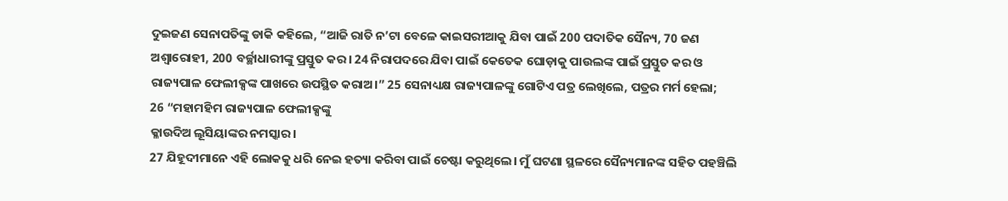ଦୁଇଜଣ ସେନାପତିଙ୍କୁ ଡାକି କହିଲେ, “ଆଜି ରାତି ନ’ଟା ବେଳେ କାଇସରୀଆକୁ ଯିବା ପାଇଁ 200 ପଦାତିକ ସୈନ୍ୟ, 70 ଜଣ ଅଶ୍ୱାରୋହୀ, 200 ବର୍ଚ୍ଛାଧାରୀଙ୍କୁ ପ୍ରସ୍ତୁତ କର। 24 ନିରାପଦରେ ଯିବା ପାଇଁ କେତେକ ଘୋଡ଼ାକୁ ପାଉଲଙ୍କ ପାଇଁ ପ୍ରସ୍ତୁତ କର ଓ ରାଜ୍ୟପାଳ ଫେଲୀକ୍ସଙ୍କ ପାଖରେ ଉପସ୍ଥିତ କରାଅ।” 25 ସେନାଧ୍ୟକ୍ଷ ରାଜ୍ୟପାଳଙ୍କୁ ଗୋଟିଏ ପତ୍ର ଲେଖିଲେ, ପତ୍ରର ମର୍ମ ହେଲା;
26 “ମହାମହିମ ରାଜ୍ୟପାଳ ଫେଲୀକ୍ସଙ୍କୁ
କ୍ଳାଉଦିଅ ଲୂସିୟାଙ୍କର ନମସ୍କାର।
27 ଯିହୂଦୀମାନେ ଏହି ଲୋକକୁ ଧରି ନେଇ ହତ୍ୟା କରିବା ପାଇଁ ଚେଷ୍ଟା କରୁଥିଲେ। ମୁଁ ଘଟଣା ସ୍ଥଳରେ ସୈନ୍ୟମାନଙ୍କ ସହିତ ପହଞ୍ଚିଲି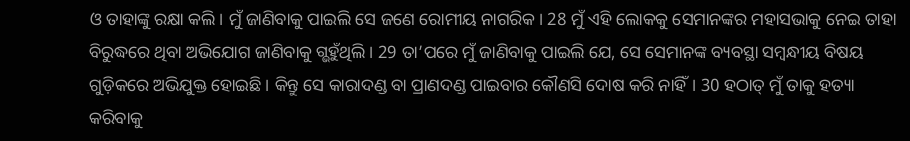ଓ ତାହାଙ୍କୁ ରକ୍ଷା କଲି। ମୁଁ ଜାଣିବାକୁ ପାଇଲି ସେ ଜଣେ ରୋମୀୟ ନାଗରିକ। 28 ମୁଁ ଏହି ଲୋକକୁ ସେମାନଙ୍କର ମହାସଭାକୁ ନେଇ ତାହା ବିରୁଦ୍ଧରେ ଥିବା ଅଭିଯୋଗ ଜାଣିବାକୁ ଗ୍ଭହୁଁଥିଲି। 29 ତା’ପରେ ମୁଁ ଜାଣିବାକୁ ପାଇଲି ଯେ, ସେ ସେମାନଙ୍କ ବ୍ୟବସ୍ଥା ସମ୍ବନ୍ଧୀୟ ବିଷୟ ଗୁଡ଼ିକରେ ଅଭିଯୁକ୍ତ ହୋଇଛି। କିନ୍ତୁ ସେ କାରାଦଣ୍ଡ ବା ପ୍ରାଣଦଣ୍ଡ ପାଇବାର କୌଣସି ଦୋଷ କରି ନାହିଁ। 30 ହଠାତ୍ ମୁଁ ତାକୁ ହତ୍ୟା କରିବାକୁ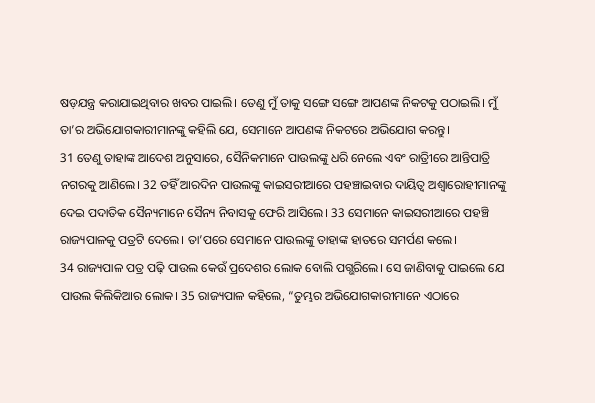ଷଡ଼ଯନ୍ତ୍ର କରାଯାଇଥିବାର ଖବର ପାଇଲି। ତେଣୁ ମୁଁ ତାକୁ ସଙ୍ଗେ ସଙ୍ଗେ ଆପଣଙ୍କ ନିକଟକୁ ପଠାଇଲି। ମୁଁ ତା’ର ଅଭିଯୋଗକାରୀମାନଙ୍କୁ କହିଲି ଯେ, ସେମାନେ ଆପଣଙ୍କ ନିକଟରେ ଅଭିଯୋଗ କରନ୍ତୁ।
31 ତେଣୁ ତାହାଙ୍କ ଆଦେଶ ଅନୁସାରେ, ସୈନିକମାନେ ପାଉଲଙ୍କୁ ଧରି ନେଲେ ଏବଂ ରାତ୍ରିୀରେ ଆନ୍ତିପାତ୍ରି ନଗରକୁ ଆଣିଲେ। 32 ତହିଁ ଆରଦିନ ପାଉଲଙ୍କୁ କାଇସରୀଆରେ ପହଞ୍ଚାଇବାର ଦାୟିତ୍ୱ ଅଶ୍ୱାରୋହୀମାନଙ୍କୁ ଦେଇ ପଦାତିକ ସୈନ୍ୟମାନେ ସୈନ୍ୟ ନିବାସକୁ ଫେରି ଆସିଲେ। 33 ସେମାନେ କାଇସରୀଆରେ ପହଞ୍ଚି ରାଜ୍ୟପାଳକୁ ପତ୍ରଟି ଦେଲେ। ତା’ପରେ ସେମାନେ ପାଉଲଙ୍କୁ ତାହାଙ୍କ ହାତରେ ସମର୍ପଣ କଲେ।
34 ରାଜ୍ୟପାଳ ପତ୍ର ପଢ଼ି ପାଉଲ କେଉଁ ପ୍ରଦେଶର ଲୋକ ବୋଲି ପଗ୍ଭରିଲେ। ସେ ଜାଣିବାକୁ ପାଇଲେ ଯେ ପାଉଲ କିଲିକିଆର ଲୋକ। 35 ରାଜ୍ୟପାଳ କହିଲେ, “ତୁମ୍ଭର ଅଭିଯୋଗକାରୀମାନେ ଏଠାରେ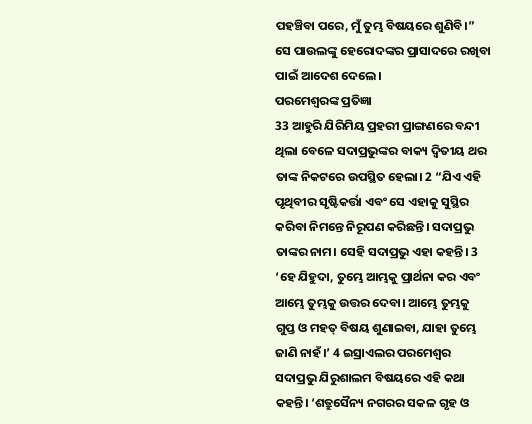ପହଞ୍ଚିବା ପରେ, ମୁଁ ତୁମ୍ଭ ବିଷୟରେ ଶୁଣିବି।” ସେ ପାଉଲଙ୍କୁ ହେରୋଦଙ୍କର ପ୍ରାସାଦରେ ରଖିବା ପାଇଁ ଆଦେଶ ଦେଲେ।
ପରମେଶ୍ୱରଙ୍କ ପ୍ରତିଜ୍ଞା
33 ଆହୁରି ଯିରିମିୟ ପ୍ରହରୀ ପ୍ରାଙ୍ଗଣରେ ବନ୍ଦୀ ଥିଲା ବେଳେ ସଦାପ୍ରଭୁଙ୍କର ବାକ୍ୟ ଦ୍ୱିତୀୟ ଥର ତାଙ୍କ ନିକଟରେ ଉପସ୍ଥିତ ହେଲା। 2 “ଯିଏ ଏହି ପୃଥିବୀର ସୃଷ୍ଟିକର୍ତ୍ତା ଏବଂ ସେ ଏହାକୁ ସୁସ୍ଥିର କରିବା ନିମନ୍ତେ ନିରୂପଣ କରିଛନ୍ତି। ସଦାପ୍ରଭୁ ତାଙ୍କର ନାମ। ସେହି ସଦାପ୍ରଭୁ ଏହା କହନ୍ତି। 3 ‘ହେ ଯିହୁଦା, ତୁମ୍ଭେ ଆମ୍ଭକୁ ପ୍ରାର୍ଥନା କର ଏବଂ ଆମ୍ଭେ ତୁମ୍ଭକୁ ଉତ୍ତର ଦେବା। ଆମ୍ଭେ ତୁମ୍ଭକୁ ଗୁପ୍ତ ଓ ମହତ୍ ବିଷୟ ଶୁଣାଇବା, ଯାହା ତୁମ୍ଭେ ଜାଣି ନାହଁ।’ 4 ଇସ୍ରାଏଲର ପରମେଶ୍ୱର ସଦାପ୍ରଭୁ ଯିରୁଶାଲମ ବିଷୟରେ ଏହି କଥା କହନ୍ତି। ‘ଶତ୍ରୁସୈନ୍ୟ ନଗରର ସକଳ ଗୃହ ଓ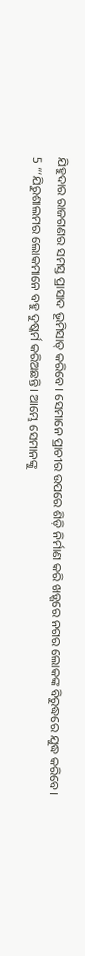ଯିହୁଦାର ରାଜଗଣର ସମସ୍ତ ପ୍ରାସାଦ ଭୂମିସାତ୍ କରିବେ। ସେମାନେ ପ୍ରାଚୀର ଉପରେ ଶିଡ଼ି ନିର୍ମାଣ କରି ଖଡ଼୍ଗରେ ନଗର ଲୋକଙ୍କ ବିରୁଦ୍ଧରେ ଯୁଦ୍ଧ କରିବେ।
5 “‘ଯିରୁଶାଲମର ଲୋକମାନେ ବହୁ ଦୁଷ୍କର୍ମ କରିଅଛନ୍ତି। ଆମ୍ଭେ ସେମାନଙ୍କୁ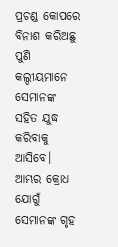ପ୍ରଚଣ୍ଡ କୋପରେ ବିନାଶ କରିଅଛୁ ପୁଣି କଲ୍ଦୀୟମାନେ ସେମାନଙ୍କ ସହିତ ଯୁଦ୍ଧ କରିବାକୁ ଆସିବେ। ଆମ୍ଭର କ୍ରୋଧ ଯୋଗୁଁ ସେମାନଙ୍କ ଗୃହ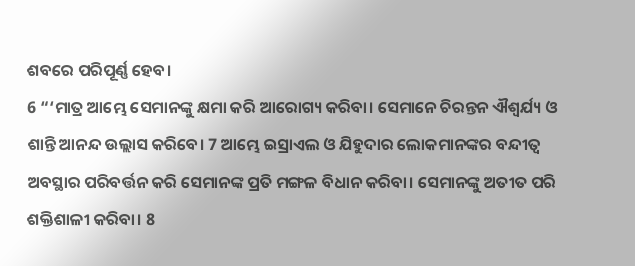ଶବରେ ପରିପୂର୍ଣ୍ଣ ହେବ।
6 “‘ମାତ୍ର ଆମ୍ଭେ ସେମାନଙ୍କୁ କ୍ଷମା କରି ଆରୋଗ୍ୟ କରିବା। ସେମାନେ ଚିରନ୍ତନ ଐଶ୍ୱର୍ଯ୍ୟ ଓ ଶାନ୍ତି ଆନନ୍ଦ ଉଲ୍ଲାସ କରିବେ। 7 ଆମ୍ଭେ ଇସ୍ରାଏଲ ଓ ଯିହୁଦାର ଲୋକମାନଙ୍କର ବନ୍ଦୀତ୍ୱ ଅବସ୍ଥାର ପରିବର୍ତ୍ତନ କରି ସେମାନଙ୍କ ପ୍ରତି ମଙ୍ଗଳ ବିଧାନ କରିବା। ସେମାନଙ୍କୁ ଅତୀତ ପରି ଶକ୍ତିଶାଳୀ କରିବା। 8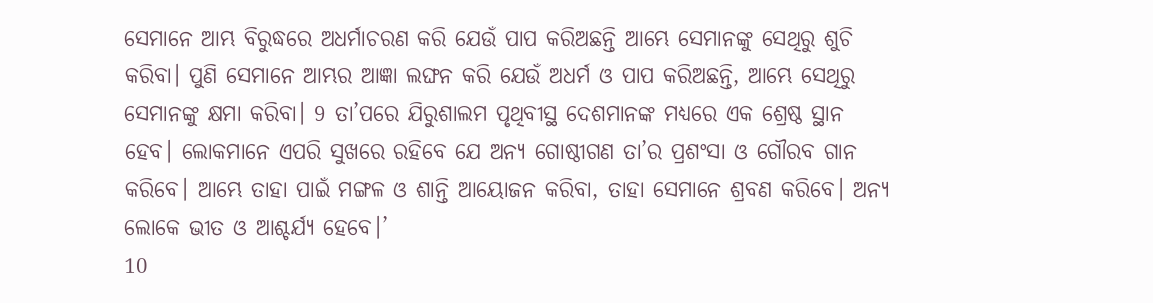ସେମାନେ ଆମ୍ଭ ବିରୁଦ୍ଧରେ ଅଧର୍ମାଚରଣ କରି ଯେଉଁ ପାପ କରିଅଛନ୍ତି ଆମ୍ଭେ ସେମାନଙ୍କୁ ସେଥିରୁ ଶୁଚି କରିବା। ପୁଣି ସେମାନେ ଆମ୍ଭର ଆଜ୍ଞା ଲଙ୍ଘନ କରି ଯେଉଁ ଅଧର୍ମ ଓ ପାପ କରିଅଛନ୍ତି, ଆମ୍ଭେ ସେଥିରୁ ସେମାନଙ୍କୁ କ୍ଷମା କରିବା। 9 ତା’ପରେ ଯିରୁଶାଲମ ପୃଥିବୀସ୍ଥ ଦେଶମାନଙ୍କ ମଧ୍ୟରେ ଏକ ଶ୍ରେଷ୍ଠ ସ୍ଥାନ ହେବ। ଲୋକମାନେ ଏପରି ସୁଖରେ ରହିବେ ଯେ ଅନ୍ୟ ଗୋଷ୍ଠୀଗଣ ତା’ର ପ୍ରଶଂସା ଓ ଗୌରବ ଗାନ କରିବେ। ଆମ୍ଭେ ତାହା ପାଇଁ ମଙ୍ଗଳ ଓ ଶାନ୍ତି ଆୟୋଜନ କରିବା, ତାହା ସେମାନେ ଶ୍ରବଣ କରିବେ। ଅନ୍ୟ ଲୋକେ ଭୀତ ଓ ଆଶ୍ଚର୍ଯ୍ୟ ହେବେ।’
10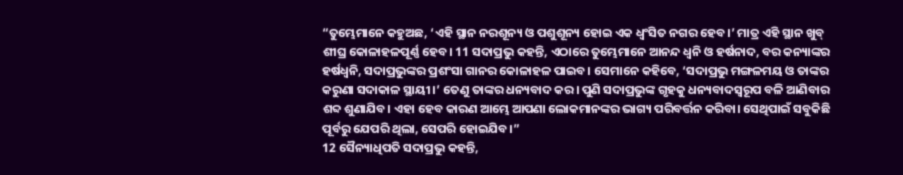“ତୁମ୍ଭେମାନେ କହୁଅଛ, ‘ଏହି ସ୍ଥାନ ନରଶୂନ୍ୟ ଓ ପଶୁଶୂନ୍ୟ ହୋଇ ଏକ ଧ୍ୱଂସିତ ନଗର ହେବ।’ ମାତ୍ର ଏହି ସ୍ଥାନ ଖୁବ୍ ଶୀଘ୍ର କୋଳାହଳପୂର୍ଣ୍ଣ ହେବ। 11 ସଦାପ୍ରଭୁ କହନ୍ତି, ଏଠାରେ ତୁମ୍ଭେମାନେ ଆନନ୍ଦ ଧ୍ୱନି ଓ ହର୍ଷନାଦ, ବର କନ୍ୟାଙ୍କର ହର୍ଷଧ୍ୱନି, ସଦାପ୍ରଭୁଙ୍କର ପ୍ରଶଂସା ଗାନର କୋଳାହଳ ପାଇବ। ସେମାନେ କହିବେ, ‘ସଦାପ୍ରଭୁ ମଙ୍ଗଳମୟ ଓ ତାଙ୍କର କରୁଣା ସଦାକାଳ ସ୍ଥାୟୀ।’ ତେଣୁ ତାଙ୍କର ଧନ୍ୟବାଦ କର। ପୁଣି ସଦାପ୍ରଭୁଙ୍କ ଗୃହକୁ ଧନ୍ୟବାଦସ୍ୱରୂପ ବଳି ଆଣିବାର ଶବ୍ଦ ଶୁଣାଯିବ। ଏହା ହେବ କାରଣ ଆମ୍ଭେ ଆପଣା ଲୋକମାନଙ୍କର ଭାଗ୍ୟ ପରିବର୍ତ୍ତନ କରିବା। ସେଥିପାଇଁ ସବୁକିଛି ପୂର୍ବରୁ ଯେପରି ଥିଲା, ସେପରି ହୋଇଯିବ।”
12 ସୈନ୍ୟାଧିପତି ସଦାପ୍ରଭୁ କହନ୍ତି,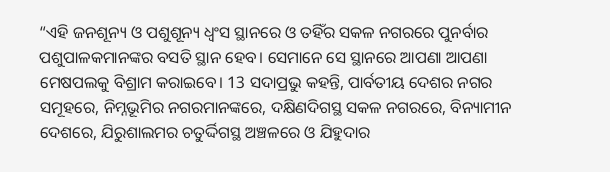“ଏହି ଜନଶୂନ୍ୟ ଓ ପଶୁଶୂନ୍ୟ ଧ୍ୱଂସ ସ୍ଥାନରେ ଓ ତହିଁର ସକଳ ନଗରରେ ପୁନର୍ବାର ପଶୁପାଳକମାନଙ୍କର ବସତି ସ୍ଥାନ ହେବ। ସେମାନେ ସେ ସ୍ଥାନରେ ଆପଣା ଆପଣା ମେଷପଲକୁ ବିଶ୍ରାମ କରାଇବେ। 13 ସଦାପ୍ରଭୁ କହନ୍ତି, ପାର୍ବତୀୟ ଦେଶର ନଗର ସମୂହରେ, ନିମ୍ନଭୂମିର ନଗରମାନଙ୍କରେ, ଦକ୍ଷିଣଦିଗସ୍ଥ ସକଳ ନଗରରେ, ବିନ୍ୟାମୀନ ଦେଶରେ, ଯିରୁଶାଲମର ଚତୁର୍ଦ୍ଦିଗସ୍ଥ ଅଞ୍ଚଳରେ ଓ ଯିହୁଦାର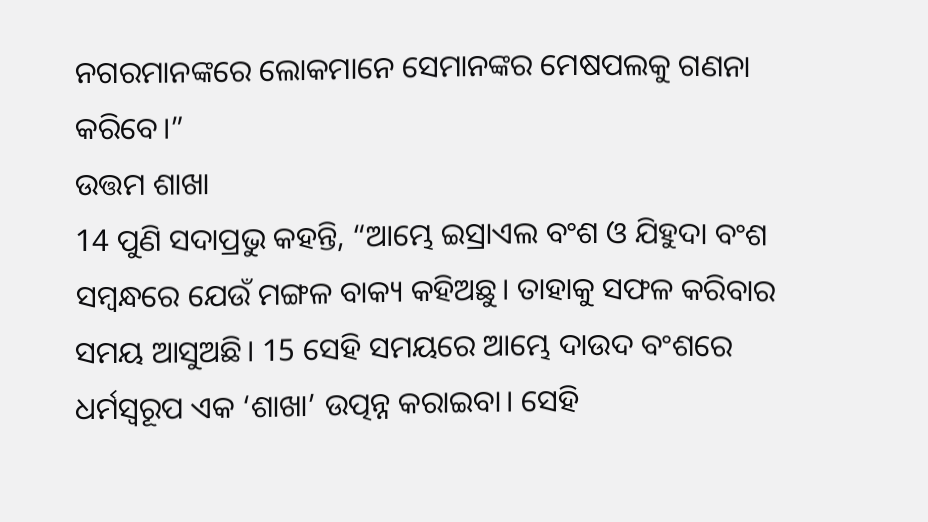ନଗରମାନଙ୍କରେ ଲୋକମାନେ ସେମାନଙ୍କର ମେଷପଲକୁ ଗଣନା କରିବେ।”
ଉତ୍ତମ ଶାଖା
14 ପୁଣି ସଦାପ୍ରଭୁ କହନ୍ତି, “ଆମ୍ଭେ ଇସ୍ରାଏଲ ବଂଶ ଓ ଯିହୁଦା ବଂଶ ସମ୍ବନ୍ଧରେ ଯେଉଁ ମଙ୍ଗଳ ବାକ୍ୟ କହିଅଛୁ। ତାହାକୁ ସଫଳ କରିବାର ସମୟ ଆସୁଅଛି। 15 ସେହି ସମୟରେ ଆମ୍ଭେ ଦାଉଦ ବଂଶରେ ଧର୍ମସ୍ୱରୂପ ଏକ ‘ଶାଖା’ ଉତ୍ପନ୍ନ କରାଇବା। ସେହି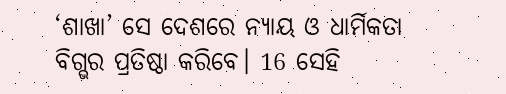‘ଶାଖା’ ସେ ଦେଶରେ ନ୍ୟାୟ ଓ ଧାର୍ମିକତା ବିଗ୍ଭର ପ୍ରତିଷ୍ଠା କରିବେ। 16 ସେହି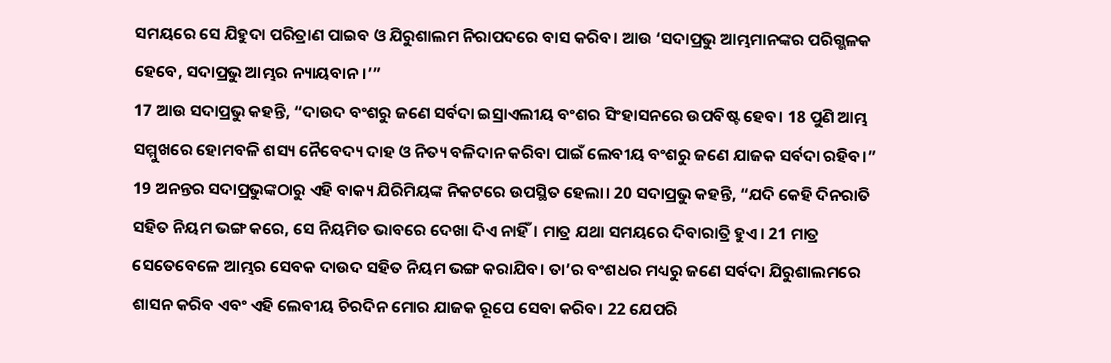ସମୟରେ ସେ ଯିହୁଦା ପରିତ୍ରାଣ ପାଇବ ଓ ଯିରୁଶାଲମ ନିରାପଦରେ ବାସ କରିବ। ଆଉ ‘ସଦାପ୍ରଭୁ ଆମ୍ଭମାନଙ୍କର ପରିଗ୍ଭଳକ ହେବେ, ସଦାପ୍ରଭୁ ଆମ୍ଭର ନ୍ୟାୟବାନ।’”
17 ଆଉ ସଦାପ୍ରଭୁ କହନ୍ତି, “ଦାଉଦ ବଂଶରୁ ଜଣେ ସର୍ବଦା ଇସ୍ରାଏଲୀୟ ବଂଶର ସିଂହାସନରେ ଉପବିଷ୍ଟ ହେବ। 18 ପୁଣି ଆମ୍ଭ ସମ୍ମୁଖରେ ହୋମବଳି ଶସ୍ୟ ନୈବେଦ୍ୟ ଦାହ ଓ ନିତ୍ୟ ବଳିଦାନ କରିବା ପାଇଁ ଲେବୀୟ ବଂଶରୁ ଜଣେ ଯାଜକ ସର୍ବଦା ରହିବ।”
19 ଅନନ୍ତର ସଦାପ୍ରଭୁଙ୍କଠାରୁ ଏହି ବାକ୍ୟ ଯିରିମିୟଙ୍କ ନିକଟରେ ଉପସ୍ଥିତ ହେଲା। 20 ସଦାପ୍ରଭୁ କହନ୍ତି, “ଯଦି କେହି ଦିନରାତି ସହିତ ନିୟମ ଭଙ୍ଗ କରେ, ସେ ନିୟମିତ ଭାବରେ ଦେଖା ଦିଏ ନାହିଁ। ମାତ୍ର ଯଥା ସମୟରେ ଦିବାରାତ୍ରି ହୁଏ। 21 ମାତ୍ର ସେତେବେଳେ ଆମ୍ଭର ସେବକ ଦାଉଦ ସହିତ ନିୟମ ଭଙ୍ଗ କରାଯିବ। ତା’ର ବଂଶଧର ମଧ୍ୟରୁ ଜଣେ ସର୍ବଦା ଯିରୁଶାଲମରେ ଶାସନ କରିବ ଏବଂ ଏହି ଲେବୀୟ ଚିରଦିନ ମୋର ଯାଜକ ରୂପେ ସେବା କରିବ। 22 ଯେପରି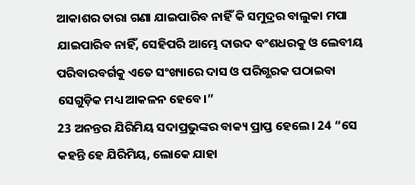ଆକାଶର ତାରା ଗଣା ଯାଇପାରିବ ନାହିଁ କି ସମୁଦ୍ରର ବାଲୁକା ମପା ଯାଇପାରିବ ନାହିଁ, ସେହିପରି ଆମ୍ଭେ ଦାଉଦ ବଂଶଧରକୁ ଓ ଲେବୀୟ ପରିବାରବର୍ଗକୁ ଏତେ ସଂଖ୍ୟାରେ ଦାସ ଓ ପରିଗ୍ଭରକ ପଠାଇବା ସେଗୁଡ଼ିକ ମଧ୍ୟ ଆକଳନ ହେବେ।”
23 ଅନନ୍ତର ଯିରିମିୟ ସଦାପ୍ରଭୁଙ୍କର ବାକ୍ୟ ପ୍ରାପ୍ତ ହେଲେ। 24 “ସେ କହନ୍ତି ହେ ଯିରିମିୟ, ଲୋକେ ଯାହା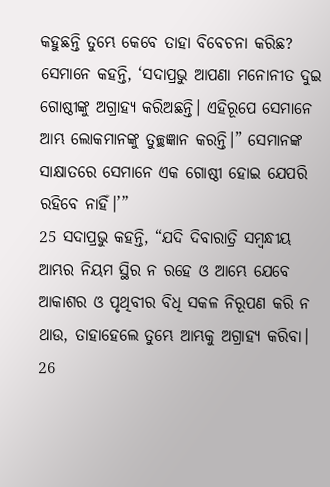କହୁଛନ୍ତି ତୁମ୍ଭେ କେବେ ତାହା ବିବେଚନା କରିଛ? ସେମାନେ କହନ୍ତି, ‘ସଦାପ୍ରଭୁ ଆପଣା ମନୋନୀତ ଦୁଇ ଗୋଷ୍ଠୀଙ୍କୁ ଅଗ୍ରାହ୍ୟ କରିଅଛନ୍ତି। ଏହିରୂପେ ସେମାନେ ଆମ୍ଭ ଲୋକମାନଙ୍କୁ ତୁଚ୍ଛଜ୍ଞାନ କରନ୍ତି।” ସେମାନଙ୍କ ସାକ୍ଷାତରେ ସେମାନେ ଏକ ଗୋଷ୍ଠୀ ହୋଇ ଯେପରି ରହିବେ ନାହିଁ।’”
25 ସଦାପ୍ରଭୁ କହନ୍ତି, “ଯଦି ଦିବାରାତ୍ରି ସମ୍ବନ୍ଧୀୟ ଆମ୍ଭର ନିୟମ ସ୍ଥିର ନ ରହେ ଓ ଆମ୍ଭେ ଯେବେ ଆକାଶର ଓ ପୃଥିବୀର ବିଧି ସକଳ ନିରୂପଣ କରି ନ ଥାଉ, ତାହାହେଲେ ତୁମ୍ଭେ ଆମ୍ଭକୁ ଅଗ୍ରାହ୍ୟ କରିବା। 26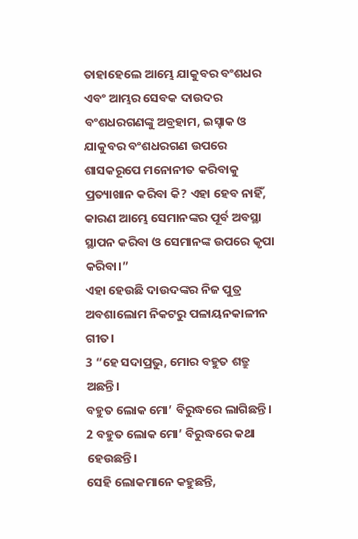ତାହାହେଲେ ଆମ୍ଭେ ଯାକୁବର ବଂଶଧର ଏବଂ ଆମ୍ଭର ସେବକ ଦାଉଦର ବଂଶଧରଗଣଙ୍କୁ ଅବ୍ରହାମ, ଇସ୍ହାକ ଓ ଯାକୁବର ବଂଶଧରଗଣ ଉପରେ ଶାସକରୂପେ ମନୋନୀତ କରିବାକୁ ପ୍ରତ୍ୟାଖାନ କରିବା କି? ଏହା ହେବ ନାହିଁ, କାରଣ ଆମ୍ଭେ ସେମାନଙ୍କର ପୂର୍ବ ଅବସ୍ଥା ସ୍ଥାପନ କରିବା ଓ ସେମାନଙ୍କ ଉପରେ କୃପା କରିବା।”
ଏହା ହେଉଛି ଦାଉଦଙ୍କର ନିଜ ପୁତ୍ର ଅବଶାଲୋମ ନିକଟରୁ ପଳାୟନକାଳୀନ ଗୀତ।
3 “ହେ ସଦାପ୍ରଭୁ, ମୋର ବହୁତ ଶତ୍ରୁ ଅଛନ୍ତି।
ବହୁତ ଲୋକ ମୋ’ ବିରୁଦ୍ଧରେ ଲାଗିଛନ୍ତି।
2 ବହୁତ ଲୋକ ମୋ’ ବିରୁଦ୍ଧରେ କଥା ହେଉଛନ୍ତି।
ସେହି ଲୋକମାନେ କହୁଛନ୍ତି,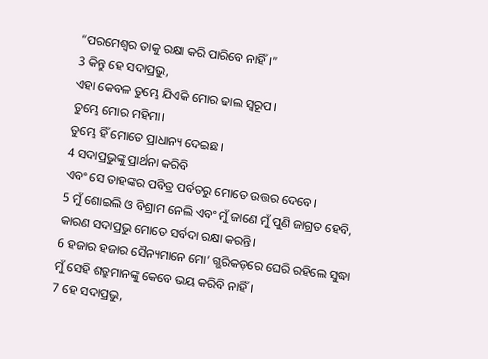“ପରମେଶ୍ୱର ତାକୁ ରକ୍ଷା କରି ପାରିବେ ନାହିଁ।”
3 କିନ୍ତୁ ହେ ସଦାପ୍ରଭୁ,
ଏହା କେବଳ ତୁମ୍ଭେ ଯିଏକି ମୋର ଢାଲ ସ୍ୱରୂପ।
ତୁମ୍ଭେ ମୋର ମହିମା।
ତୁମ୍ଭେ ହିଁ ମୋତେ ପ୍ରାଧାନ୍ୟ ଦେଇଛ।
4 ସଦାପ୍ରଭୁଙ୍କୁ ପ୍ରାର୍ଥନା କରିବି
ଏବଂ ସେ ତାହଙ୍କର ପବିତ୍ର ପର୍ବତରୁ ମୋତେ ଉତ୍ତର ଦେବେ।
5 ମୁଁ ଶୋଇଲି ଓ ବିଶ୍ରାମ ନେଲି ଏବଂ ମୁଁ ଜାଣେ ମୁଁ ପୁଣି ଜାଗ୍ରତ ହେବି,
କାରଣ ସଦାପ୍ରଭୁ ମୋତେ ସର୍ବଦା ରକ୍ଷା କରନ୍ତି।
6 ହଜାର ହଜାର ସୈନ୍ୟମାନେ ମୋ’ ଗ୍ଭରିକଡ଼ରେ ଘେରି ରହିଲେ ସୁଦ୍ଧା
ମୁଁ ସେହି ଶତ୍ରୁମାନଙ୍କୁ କେବେ ଭୟ କରିବି ନାହିଁ।
7 ହେ ସଦାପ୍ରଭୁ,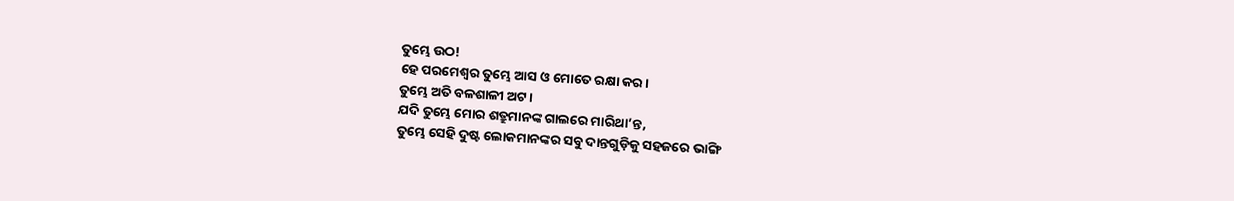ତୁମ୍ଭେ ଉଠ!
ହେ ପରମେଶ୍ୱର ତୁମ୍ଭେ ଆସ ଓ ମୋତେ ରକ୍ଷା କର।
ତୁମ୍ଭେ ଅତି ବଳଶାଳୀ ଅଟ।
ଯଦି ତୁମ୍ଭେ ମୋର ଶତ୍ରୁମାନଙ୍କ ଗାଲରେ ମାରିଥା’ନ୍ତ,
ତୁମ୍ଭେ ସେହି ଦୁଷ୍ଟ ଲୋକମାନଙ୍କର ସବୁ ଦାନ୍ତଗୁଡ଼ିକୁ ସହଜରେ ଭାଙ୍ଗି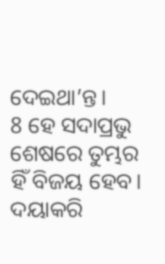ଦେଇଥା’ନ୍ତ।
8 ହେ ସଦାପ୍ରଭୁ ଶେଷରେ ତୁମ୍ଭର ହିଁ ବିଜୟ ହେବ।
ଦୟାକରି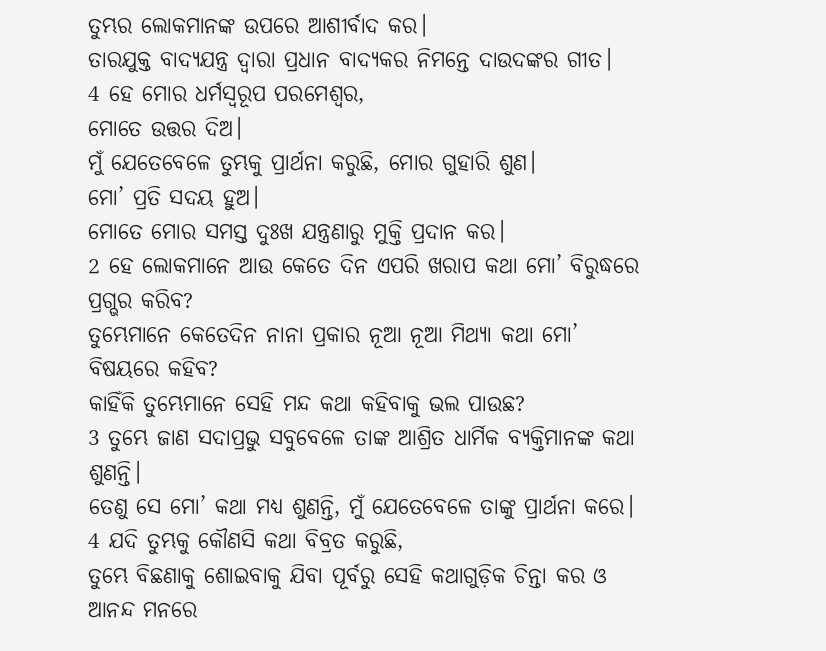ତୁମ୍ଭର ଲୋକମାନଙ୍କ ଉପରେ ଆଶୀର୍ବାଦ କର।
ତାରଯୁକ୍ତ ବାଦ୍ୟଯନ୍ତ୍ର ଦ୍ୱାରା ପ୍ରଧାନ ବାଦ୍ୟକର ନିମନ୍ତେ ଦାଉଦଙ୍କର ଗୀତ।
4 ହେ ମୋର ଧର୍ମସ୍ୱରୂପ ପରମେଶ୍ୱର,
ମୋତେ ଉତ୍ତର ଦିଅ।
ମୁଁ ଯେତେବେଳେ ତୁମ୍ଭକୁ ପ୍ରାର୍ଥନା କରୁଛି, ମୋର ଗୁହାରି ଶୁଣ।
ମୋ’ ପ୍ରତି ସଦୟ ହୁଅ।
ମୋତେ ମୋର ସମସ୍ତ ଦୁଃଖ ଯନ୍ତ୍ରଣାରୁ ମୁକ୍ତି ପ୍ରଦାନ କର।
2 ହେ ଲୋକମାନେ ଆଉ କେତେ ଦିନ ଏପରି ଖରାପ କଥା ମୋ’ ବିରୁଦ୍ଧରେ ପ୍ରଗ୍ଭର କରିବ?
ତୁମ୍ଭେମାନେ କେତେଦିନ ନାନା ପ୍ରକାର ନୂଆ ନୂଆ ମିଥ୍ୟା କଥା ମୋ’ ବିଷୟରେ କହିବ?
କାହିଁକି ତୁମ୍ଭେମାନେ ସେହି ମନ୍ଦ କଥା କହିବାକୁ ଭଲ ପାଉଛ?
3 ତୁମ୍ଭେ ଜାଣ ସଦାପ୍ରଭୁ ସବୁବେଳେ ତାଙ୍କ ଆଶ୍ରିତ ଧାର୍ମିକ ବ୍ୟକ୍ତିମାନଙ୍କ କଥା ଶୁଣନ୍ତି।
ତେଣୁ ସେ ମୋ’ କଥା ମଧ୍ୟ ଶୁଣନ୍ତି, ମୁଁ ଯେତେବେଳେ ତାଙ୍କୁ ପ୍ରାର୍ଥନା କରେ।
4 ଯଦି ତୁମ୍ଭକୁ କୌଣସି କଥା ବିବ୍ରତ କରୁଛି,
ତୁମ୍ଭେ ବିଛଣାକୁ ଶୋଇବାକୁ ଯିବା ପୂର୍ବରୁ ସେହି କଥାଗୁଡ଼ିକ ଚିନ୍ତା କର ଓ ଆନନ୍ଦ ମନରେ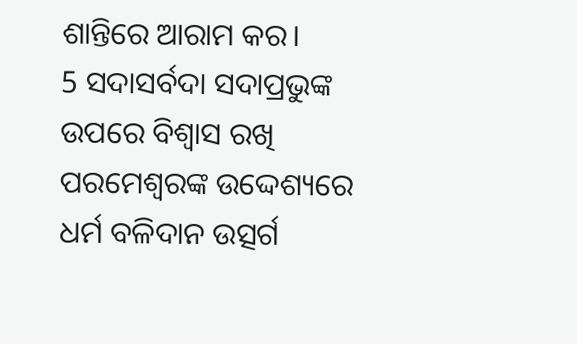ଶାନ୍ତିରେ ଆରାମ କର।
5 ସଦାସର୍ବଦା ସଦାପ୍ରଭୁଙ୍କ ଉପରେ ବିଶ୍ୱାସ ରଖି
ପରମେଶ୍ୱରଙ୍କ ଉଦ୍ଦେଶ୍ୟରେ ଧର୍ମ ବଳିଦାନ ଉତ୍ସର୍ଗ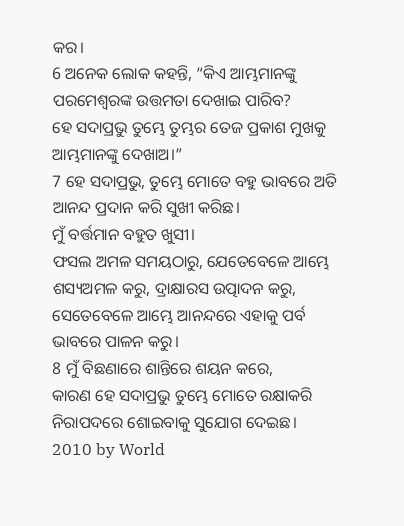କର।
6 ଅନେକ ଲୋକ କହନ୍ତି, “କିଏ ଆମ୍ଭମାନଙ୍କୁ ପରମେଶ୍ୱରଙ୍କ ଉତ୍ତମତା ଦେଖାଇ ପାରିବ?
ହେ ସଦାପ୍ରଭୁ ତୁମ୍ଭେ ତୁମ୍ଭର ତେଜ ପ୍ରକାଶ ମୁଖକୁ ଆମ୍ଭମାନଙ୍କୁ ଦେଖାଅ।”
7 ହେ ସଦାପ୍ରଭୁ, ତୁମ୍ଭେ ମୋତେ ବହୁ ଭାବରେ ଅତି ଆନନ୍ଦ ପ୍ରଦାନ କରି ସୁଖୀ କରିଛ।
ମୁଁ ବର୍ତ୍ତମାନ ବହୁତ ଖୁସୀ।
ଫସଲ ଅମଳ ସମୟଠାରୁ, ଯେତେବେଳେ ଆମ୍ଭେ ଶସ୍ୟଅମଳ କରୁ, ଦ୍ରାକ୍ଷାରସ ଉତ୍ପାଦନ କରୁ,
ସେତେବେଳେ ଆମ୍ଭେ ଆନନ୍ଦରେ ଏହାକୁ ପର୍ବ ଭାବରେ ପାଳନ କରୁ।
8 ମୁଁ ବିଛଣାରେ ଶାନ୍ତିରେ ଶୟନ କରେ,
କାରଣ ହେ ସଦାପ୍ରଭୁ ତୁମ୍ଭେ ମୋତେ ରକ୍ଷାକରି ନିରାପଦରେ ଶୋଇବାକୁ ସୁଯୋଗ ଦେଇଛ।
2010 by World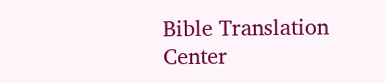Bible Translation Center